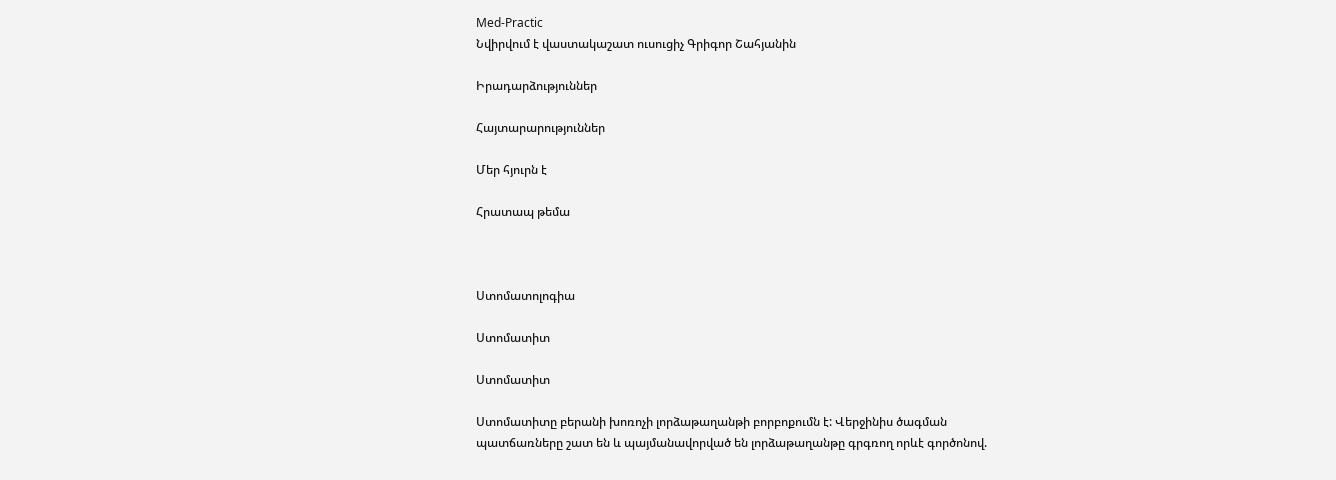Med-Practic
Նվիրվում է վաստակաշատ ուսուցիչ Գրիգոր Շահյանին

Իրադարձություններ

Հայտարարություններ

Մեր հյուրն է

Հրատապ թեմա



Ստոմատոլոգիա

Ստոմատիտ

Ստոմատիտ

Ստոմատիտը բերանի խոռոչի լորձաթաղանթի բորբոքումն է: Վերջինիս ծագման պատճառները շատ են և պայմանավորված են լորձաթաղանթը գրգռող որևէ գործոնով.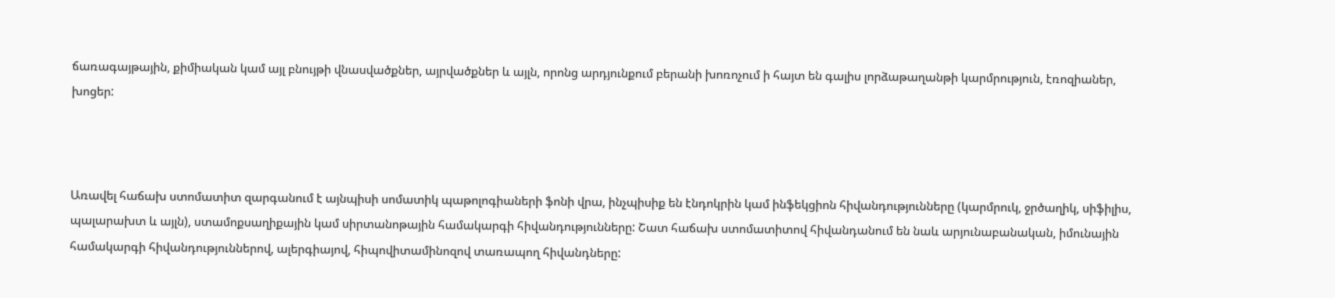ճառագայթային, քիմիական կամ այլ բնույթի վնասվածքներ, այրվածքներ և այլն, որոնց արդյունքում բերանի խոռոչում ի հայտ են գալիս լորձաթաղանթի կարմրություն, էռոզիաներ, խոցեր:



Առավել հաճախ ստոմատիտ զարգանում է այնպիսի սոմատիկ պաթոլոգիաների ֆոնի վրա, ինչպիսիք են էնդոկրին կամ ինֆեկցիոն հիվանդությունները (կարմրուկ, ջրծաղիկ, սիֆիլիս, պալարախտ և այլն), ստամոքսաղիքային կամ սիրտանոթային համակարգի հիվանդությունները: Շատ հաճախ ստոմատիտով հիվանդանում են նաև արյունաբանական, իմունային համակարգի հիվանդություններով, ալերգիայով, հիպովիտամինոզով տառապող հիվանդները: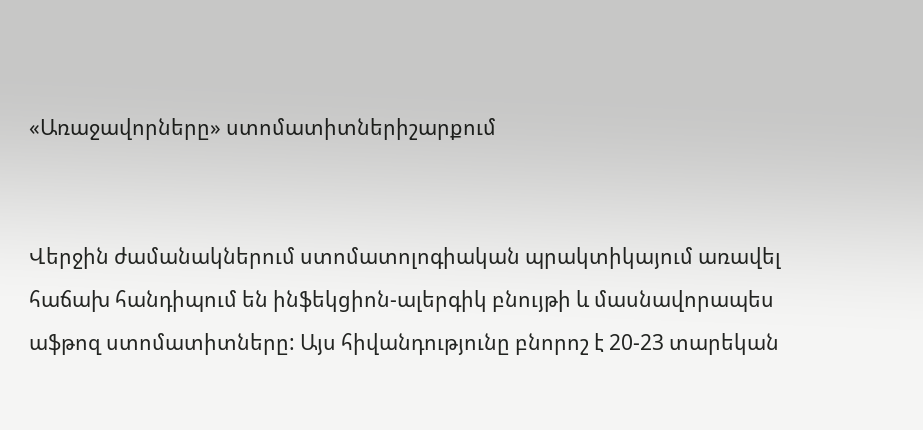«Առաջավորները» ստոմատիտներիշարքում


Վերջին ժամանակներում ստոմատոլոգիական պրակտիկայում առավել հաճախ հանդիպում են ինֆեկցիոն-ալերգիկ բնույթի և մասնավորապես աֆթոզ ստոմատիտները: Այս հիվանդությունը բնորոշ է 20-23 տարեկան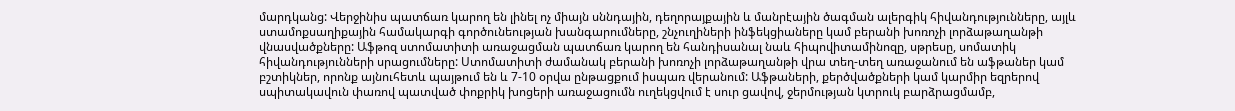մարդկանց: Վերջինիս պատճառ կարող են լինել ոչ միայն սննդային, դեղորայքային և մանրէային ծագման ալերգիկ հիվանդությունները, այլև ստամոքսաղիքային համակարգի գործունեության խանգարումները, շնչուղիների ինֆեկցիաները կամ բերանի խոռոչի լորձաթաղանթի վնասվածքները: Աֆթոզ ստոմատիտի առաջացման պատճառ կարող են հանդիսանալ նաև հիպովիտամինոզը, սթրեսը, սոմատիկ հիվանդությունների սրացումները: Ստոմատիտի ժամանակ բերանի խոռոչի լորձաթաղանթի վրա տեղ-տեղ առաջանում են աֆթաներ կամ բշտիկներ, որոնք այնուհետև պայթում են և 7-10 օրվա ընթացքում իսպառ վերանում: Աֆթաների, քերծվածքների կամ կարմիր եզրերով սպիտակավուն փառով պատված փոքրիկ խոցերի առաջացումն ուղեկցվում է սուր ցավով, ջերմության կտրուկ բարձրացմամբ,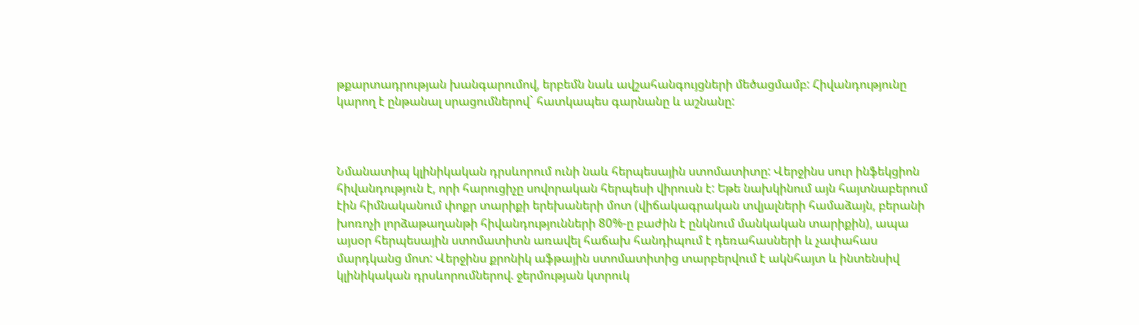թքարտադրության խանգարումով, երբեմն նաև ավշահանգույցների մեծացմամբ: Հիվանդությունը կարող է ընթանալ սրացումներով` հատկապես գարնանը և աշնանը:



Նմանատիպ կլինիկական դրսևորում ունի նաև հերպեսային ստոմատիտը: Վերջինս սուր ինֆեկցիոն հիվանդություն է, որի հարուցիչը սովորական հերպեսի վիրուսն է: Եթե նախկինում այն հայտնաբերում էին հիմնականում փոքր տարիքի երեխաների մոտ (վիճակագրական տվյալների համաձայն, բերանի խոռոչի լորձաթաղանթի հիվանդությունների 80%-ը բաժին է ընկնում մանկական տարիքին), ապա այսօր հերպեսային ստոմատիտն առավել հաճախ հանդիպում է դեռահասների և չափահաս մարդկանց մոտ: Վերջինս քրոնիկ աֆթային ստոմատիտից տարբերվում է ակնհայտ և ինտենսիվ կլինիկական դրսևորումներով. ջերմության կտրուկ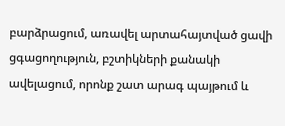բարձրացում, առավել արտահայտված ցավի ցգացողություն, բշտիկների քանակի ավելացում, որոնք շատ արագ պայթում և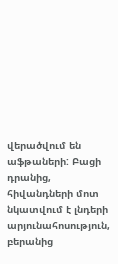վերածվում են աֆթաների: Բացի դրանից, հիվանդների մոտ նկատվում է լնդերի արյունահոսություն, բերանից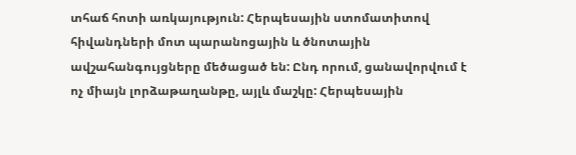տհաճ հոտի առկայություն: Հերպեսային ստոմատիտով հիվանդների մոտ պարանոցային և ծնոտային ավշահանգույցները մեծացած են: Ընդ որում, ցանավորվում է ոչ միայն լորձաթաղանթը, այլև մաշկը: Հերպեսային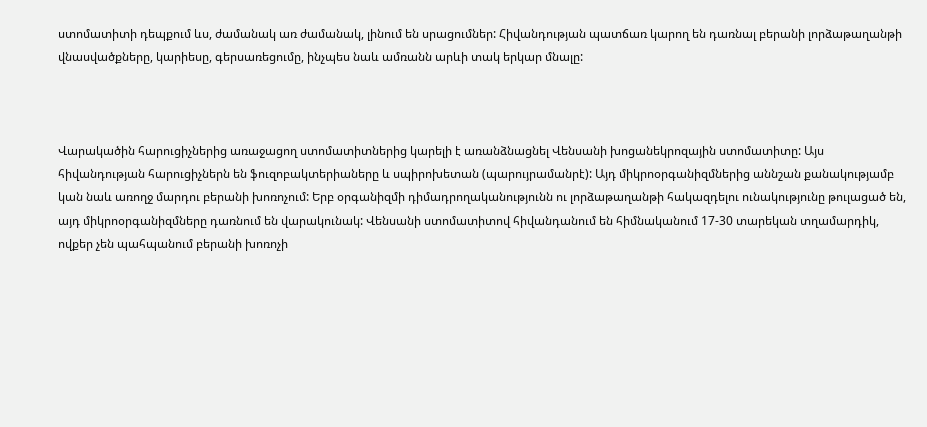ստոմատիտի դեպքում ևս, ժամանակ առ ժամանակ, լինում են սրացումներ: Հիվանդության պատճառ կարող են դառնալ բերանի լորձաթաղանթի վնասվածքները, կարիեսը, գերսառեցումը, ինչպես նաև ամռանն արևի տակ երկար մնալը:



Վարակածին հարուցիչներից առաջացող ստոմատիտներից կարելի է առանձնացնել Վենսանի խոցանեկրոզային ստոմատիտը: Այս հիվանդության հարուցիչներն են ֆուզոբակտերիաները և սպիրոխետան (պարույրամանրէ): Այդ միկրոօրգանիզմներից աննշան քանակությամբ կան նաև առողջ մարդու բերանի խոռոչում: Երբ օրգանիզմի դիմադրողականությունն ու լորձաթաղանթի հակազդելու ունակությունը թուլացած են, այդ միկրոօրգանիզմները դառնում են վարակունակ: Վենսանի ստոմատիտով հիվանդանում են հիմնականում 17-30 տարեկան տղամարդիկ, ովքեր չեն պահպանում բերանի խոռոչի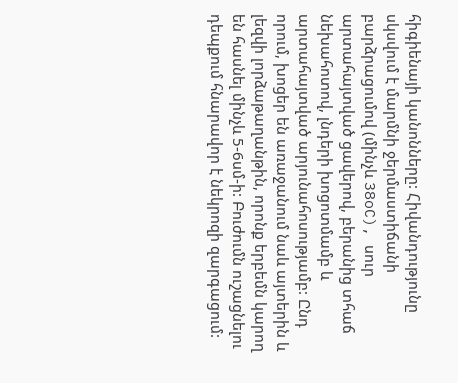հիգիենայի կանոնները: Հիվանդությունը սկսվում է մարմնի ջերմաստիճանի բարձրացումով (մինչև 38oC), սուր արտահայտված ցավերով, բերանից տհաճ նեխահոտով, լնդերի խոցոտմամբ և արտահայտված արյունահոսությամբ: Ընդ որում, խոցեր են առաջանում նաև այտերին և լեզվի լորձաթաղանթին, որոնք երբեմն կարող են հասնել մինչև 5-6սմ-ի: Բուժումն ուշացնելու դեպքում հնարավոր է նեկրոզի զարգացում: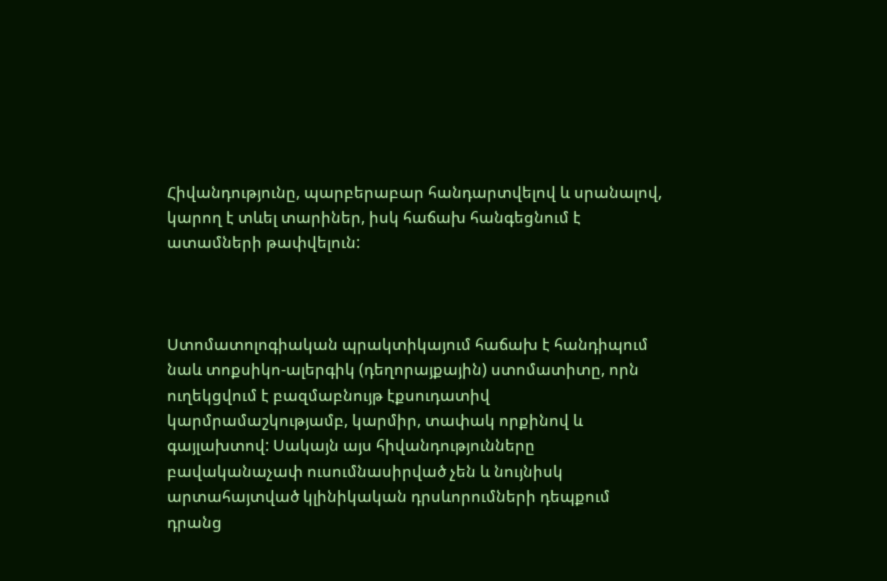Հիվանդությունը, պարբերաբար հանդարտվելով և սրանալով, կարող է տևել տարիներ, իսկ հաճախ հանգեցնում է ատամների թափվելուն:



Ստոմատոլոգիական պրակտիկայում հաճախ է հանդիպում նաև տոքսիկո-ալերգիկ (դեղորայքային) ստոմատիտը, որն ուղեկցվում է բազմաբնույթ էքսուդատիվ կարմրամաշկությամբ, կարմիր, տափակ որքինով և գայլախտով: Սակայն այս հիվանդությունները բավականաչափ ուսումնասիրված չեն և նույնիսկ արտահայտված կլինիկական դրսևորումների դեպքում դրանց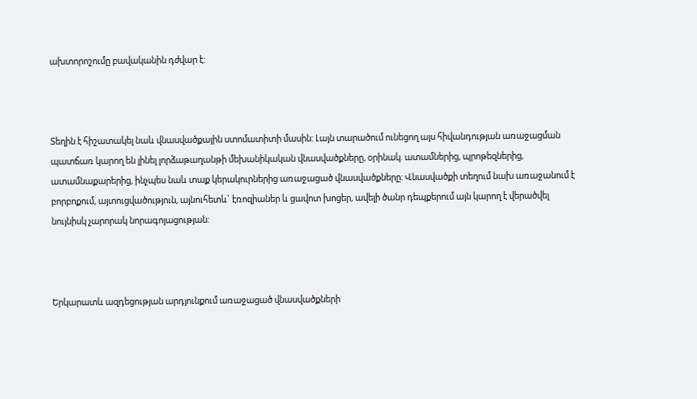ախտորոշումը բավականին դժվար է:



Տեղին է հիշատակել նաև վնասվածքային ստոմատիտի մասին: Լայն տարածում ունեցող այս հիվանդության առաջացման պատճառ կարող են լինել լորձաթաղանթի մեխանիկական վնասվածքները, օրինակ. ատամներից, պրոթեզներից, ատամնաքարերից, ինչպես նաև տաք կերակուրներից առաջացած վնասվածքները: Վնասվածքի տեղում նախ առաջանում է բորբոքում, այտուցվածություն, այնուհետև` էռոզիաներ և ցավոտ խոցեր, ավելի ծանր դեպքերում այն կարող է վերածվել նույնիսկ չարորակ նորագոյացության:



Երկարատև ազդեցության արդյունքում առաջացած վնասվածքների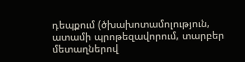դեպքում (ծխախոտամոլություն, ատամի պրոթեզավորում, տարբեր մետաղներով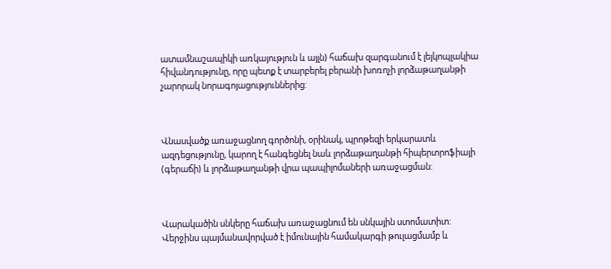ատամնաշապիկի առկայություն և այլն) հաճախ զարգանում է լեյկոպլակիա հիվանդությունը, որը պետք է տարբերել բերանի խոռոչի լորձաթաղանթի չարորակ նորագոյացություններից:



Վնասվածք առաջացնող գործոնի, օրինակ, պրոթեզի երկարատև ազդեցությունը, կարող է հանգեցնել նաև լորձաթաղանթի հիպերտրոֆիայի (գերաճի) և լորձաթաղանթի վրա պապիլոմաների առաջացման:



Վարակածին սնկերը հաճախ առաջացնում են սնկային ստոմատիտ: Վերջինս պայմանավորված է իմունային համակարգի թուլացմամբ և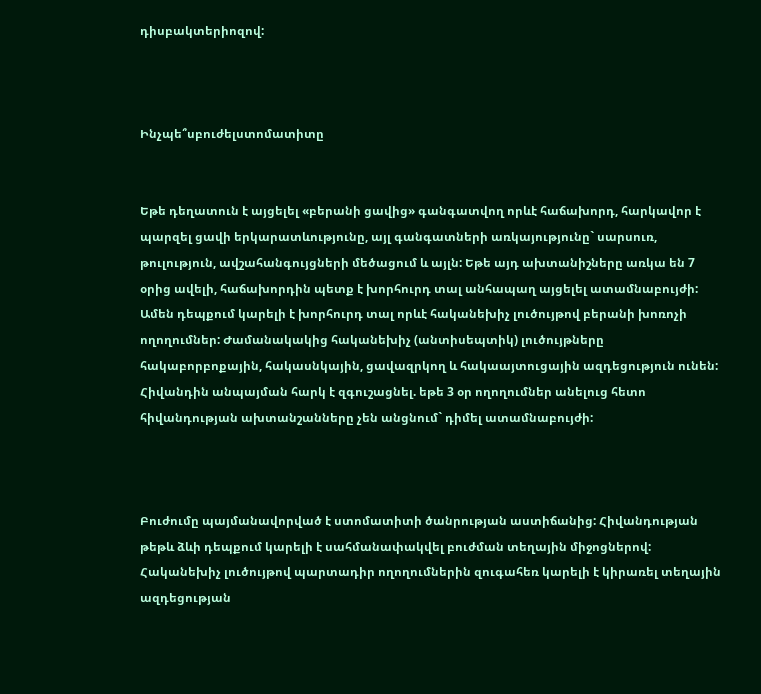դիսբակտերիոզով:



Ինչպե՞սբուժելստոմատիտը


Եթե դեղատուն է այցելել «բերանի ցավից» գանգատվող որևէ հաճախորդ, հարկավոր է պարզել ցավի երկարատևությունը, այլ գանգատների առկայությունը` սարսուռ, թուլություն, ավշահանգույցների մեծացում և այլն: Եթե այդ ախտանիշները առկա են 7 օրից ավելի, հաճախորդին պետք է խորհուրդ տալ անհապաղ այցելել ատամնաբույժի: Ամեն դեպքում կարելի է խորհուրդ տալ որևէ հականեխիչ լուծույթով բերանի խոռոչի ողողումներ: Ժամանակակից հականեխիչ (անտիսեպտիկ) լուծույթները հակաբորբոքային, հակասնկային, ցավազրկող և հակաայտուցային ազդեցություն ունեն: Հիվանդին անպայման հարկ է զգուշացնել. եթե 3 օր ողողումներ անելուց հետո հիվանդության ախտանշանները չեն անցնում` դիմել ատամնաբույժի:



Բուժումը պայմանավորված է ստոմատիտի ծանրության աստիճանից: Հիվանդության թեթև ձևի դեպքում կարելի է սահմանափակվել բուժման տեղային միջոցներով: Հականեխիչ լուծույթով պարտադիր ողողումներին զուգահեռ կարելի է կիրառել տեղային ազդեցության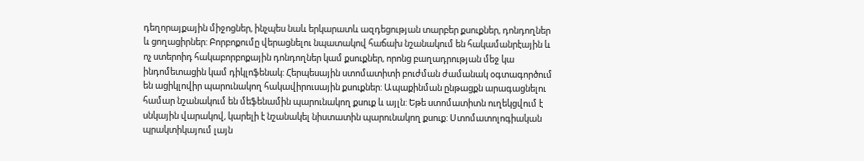դեղորայքային միջոցներ, ինչպես նաև երկարատև ազդեցության տարբեր քսուքներ, դոնդողներ և ցողացիրներ: Բորբոքումը վերացնելու նպատակով հաճախ նշանակում են հակամանրէային և ոչ ստերոիդ հակաբորբոքային դոնդողներ կամ քսուքներ, որոնց բաղադրության մեջ կա ինդոմետացին կամ դիկլոֆենակ: Հերպեսային ստոմատիտի բուժման ժամանակ օգտագործում են ացիկլովիր պարունակող հակավիրուսային քսուքներ: Ապաքինման ընթացքն արագացնելու համար նշանակում են մեֆենամին պարունակող քսուք և այլն: Եթե ստոմատիտն ուղեկցվում է սնկային վարակով, կարելի է նշանակել նիստատին պարունակող քսուք: Ստոմատոլոգիական պրակտիկայում լայն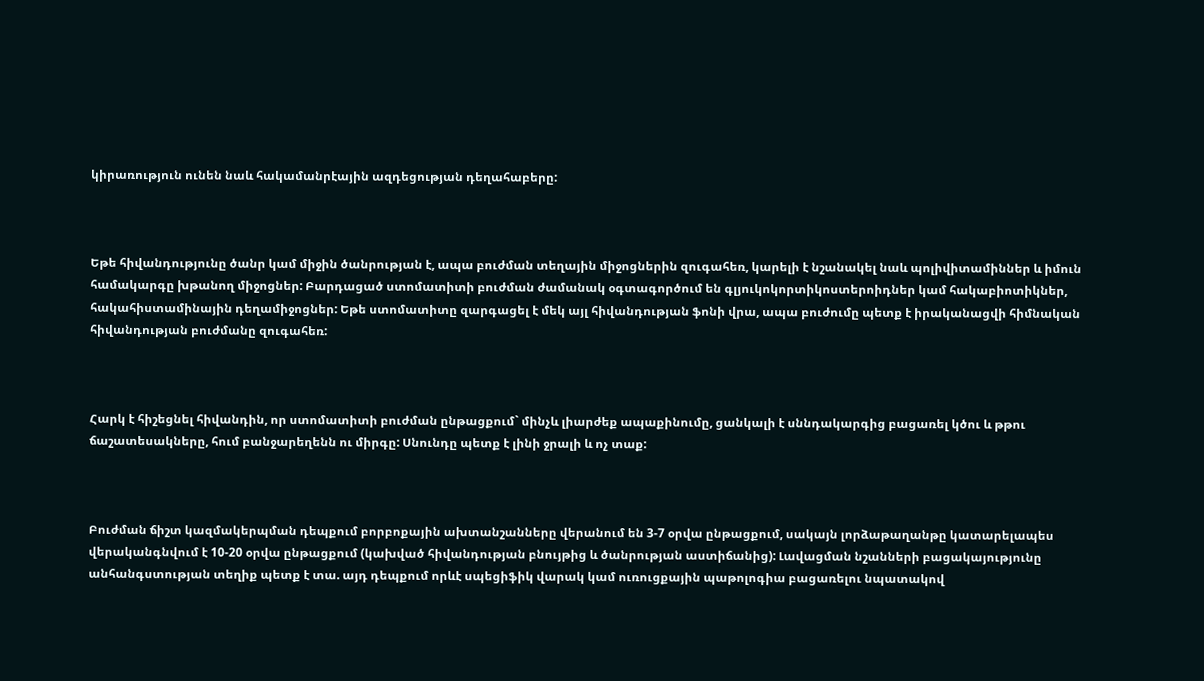կիրառություն ունեն նաև հակամանրէային ազդեցության դեղահաբերը:



Եթե հիվանդությունը ծանր կամ միջին ծանրության է, ապա բուժման տեղային միջոցներին զուգահեռ, կարելի է նշանակել նաև պոլիվիտամիններ և իմուն համակարգը խթանող միջոցներ: Բարդացած ստոմատիտի բուժման ժամանակ օգտագործում են գլյուկոկորտիկոստերոիդներ կամ հակաբիոտիկներ, հակահիստամինային դեղամիջոցներ: Եթե ստոմատիտը զարգացել է մեկ այլ հիվանդության ֆոնի վրա, ապա բուժումը պետք է իրականացվի հիմնական հիվանդության բուժմանը զուգահեռ:



Հարկ է հիշեցնել հիվանդին, որ ստոմատիտի բուժման ընթացքում` մինչև լիարժեք ապաքինումը, ցանկալի է սննդակարգից բացառել կծու և թթու ճաշատեսակները, հում բանջարեղենն ու միրգը: Սնունդը պետք է լինի ջրալի և ոչ տաք:



Բուժման ճիշտ կազմակերպման դեպքում բորբոքային ախտանշանները վերանում են 3-7 օրվա ընթացքում, սակայն լորձաթաղանթը կատարելապես վերականգնվում է 10-20 օրվա ընթացքում (կախված հիվանդության բնույթից և ծանրության աստիճանից): Լավացման նշանների բացակայությունը անհանգստության տեղիք պետք է տա. այդ դեպքում որևէ սպեցիֆիկ վարակ կամ ուռուցքային պաթոլոգիա բացառելու նպատակով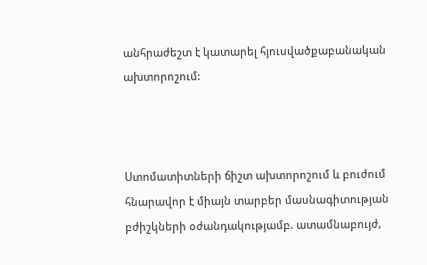անհրաժեշտ է կատարել հյուսվածքաբանական ախտորոշում:



Ստոմատիտների ճիշտ ախտորոշում և բուժում հնարավոր է միայն տարբեր մասնագիտության բժիշկների օժանդակությամբ. ատամնաբույժ,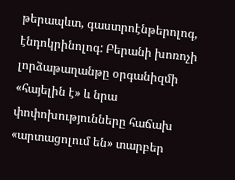թերապևտ, գաստրոէնթերոլոգ, էնդոկրինոլոգ: Բերանի խոռոչի լորձաթաղանթը օրգանիզմի «հայելին է» և նրա փոփոխությունները հաճախ «արտացոլում են» տարբեր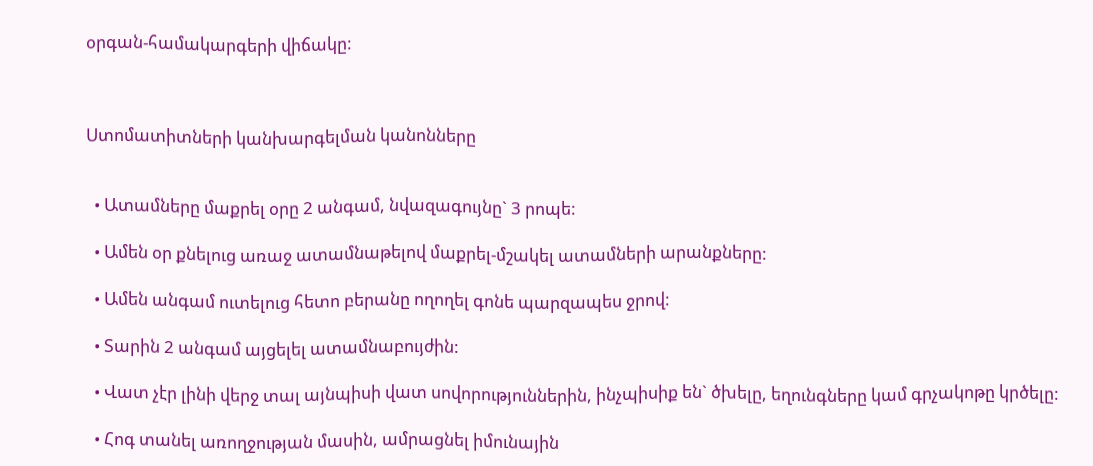օրգան-համակարգերի վիճակը:



Ստոմատիտների կանխարգելման կանոնները


  • Ատամները մաքրել օրը 2 անգամ, նվազագույնը` 3 րոպե:

  • Ամեն օր քնելուց առաջ ատամնաթելով մաքրել-մշակել ատամների արանքները:

  • Ամեն անգամ ուտելուց հետո բերանը ողողել գոնե պարզապես ջրով:

  • Տարին 2 անգամ այցելել ատամնաբույժին:

  • Վատ չէր լինի վերջ տալ այնպիսի վատ սովորություններին, ինչպիսիք են` ծխելը, եղունգները կամ գրչակոթը կրծելը:

  • Հոգ տանել առողջության մասին, ամրացնել իմունային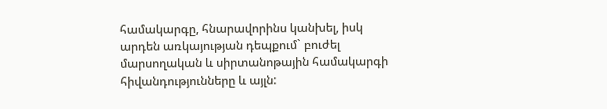համակարգը, հնարավորինս կանխել, իսկ արդեն առկայության դեպքում` բուժել մարսողական և սիրտանոթային համակարգի հիվանդությունները և այլն: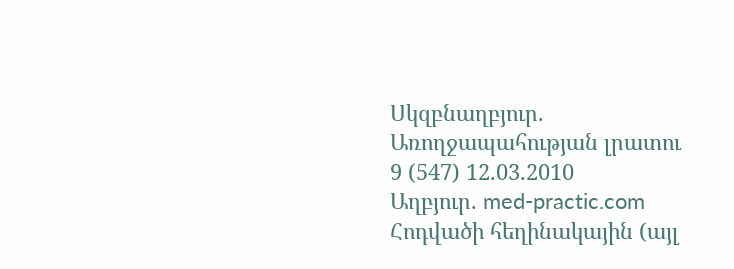Սկզբնաղբյուր. Առողջապահության լրատու 9 (547) 12.03.2010
Աղբյուր. med-practic.com
Հոդվածի հեղինակային (այլ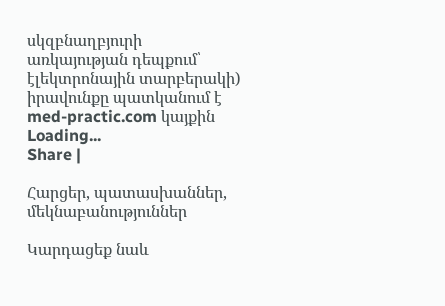սկզբնաղբյուրի առկայության դեպքում՝ էլեկտրոնային տարբերակի) իրավունքը պատկանում է med-practic.com կայքին
Loading...
Share |

Հարցեր, պատասխաններ, մեկնաբանություններ

Կարդացեք նաև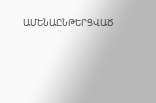ԱՄԵՆԱԸՆԹԵՐՑՎԱԾ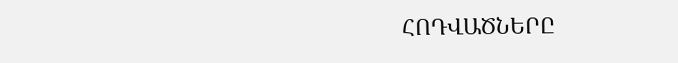ՀՈԴՎԱԾՆԵՐԸ